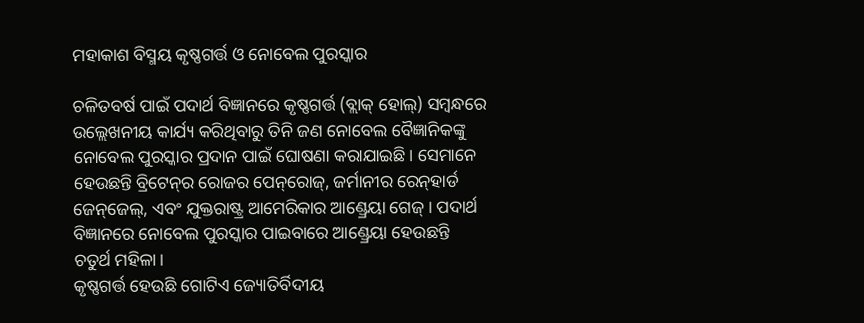ମହାକାଶ ବିସ୍ମୟ କୃଷ୍ଣଗର୍ତ୍ତ ଓ ନୋବେଲ ପୁରସ୍କାର

ଚଳିତବର୍ଷ ପାଇଁ ପଦାର୍ଥ ବିଜ୍ଞାନରେ କୃଷ୍ଣଗର୍ତ୍ତ (ବ୍ଲାକ୍‌ ହୋଲ୍‌) ସମ୍ବନ୍ଧରେ ଉଲ୍ଲେଖନୀୟ କାର୍ଯ୍ୟ କରିଥିବାରୁ ତିନି ଜଣ ନୋବେଲ ବୈଜ୍ଞାନିକଙ୍କୁ ନୋବେଲ ପୁରସ୍କାର ପ୍ରଦାନ ପାଇଁ ଘୋଷଣା କରାଯାଇଛି। ସେମାନେ ହେଉଛନ୍ତି ବ୍ରିଟେନ୍‌ର ରୋଜର ପେନ୍‌ରୋଜ୍‌, ଜର୍ମାନୀର ରେନ୍‌ହାର୍ଡ ଜେନ୍‌ଜେଲ୍‌, ଏବଂ ଯୁକ୍ତରାଷ୍ଟ୍ର ଆମେରିକାର ଆଣ୍ଡ୍ରେୟା ଗେଜ୍‌। ପଦାର୍ଥ ବିଜ୍ଞାନରେ ନୋବେଲ ପୁରସ୍କାର ପାଇବାରେ ଆଣ୍ଡ୍ରେୟା ହେଉଛନ୍ତି ଚତୁର୍ଥ ମହିଳା।
କୃଷ୍ଣଗର୍ତ୍ତ ହେଉଛି ଗୋଟିଏ ଜ୍ୟୋତିର୍ବିଦୀୟ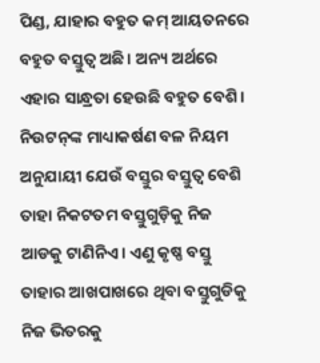ପିଣ୍ଡ, ଯାହାର ବହୁତ କମ୍‌ ଆୟତନରେ ବହୁତ ବସ୍ତୁତ୍ୱ ଅଛି। ଅନ୍ୟ ଅର୍ଥରେ ଏହାର ସାନ୍ଧ୍ରତା ହେଉଛି ବହୁତ ବେଶି। ନିଉଟନ୍‌ଙ୍କ ମାଧ୍ୟାକର୍ଷଣ ବଳ ନିୟମ ଅନୁଯାୟୀ ଯେଉଁ ବସ୍ତୁର ବସ୍ତୁତ୍ୱ ବେଶି ତାହା ନିକଟତମ ବସ୍ତୁଗୁଡ଼ିକୁ ନିଜ ଆଡକୁ ଟାଣିନିଏ। ଏଣୁ କୃଷ୍ଣ ବସ୍ତୁ ତାହାର ଆଖପାଖରେ ଥିବା ବସ୍ତୁଗୁଡିକୁ ନିଜ ଭିତରକୁ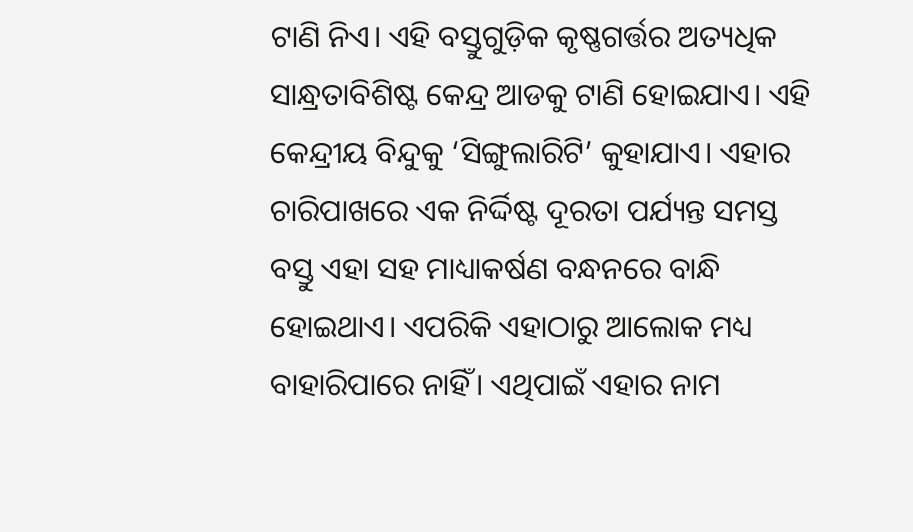ଟାଣି ନିଏ। ଏହି ବସ୍ତୁଗୁଡ଼ିକ କୃଷ୍ଣଗର୍ତ୍ତର ଅତ୍ୟଧିକ ସାନ୍ଧ୍ରତାବିଶିଷ୍ଟ କେନ୍ଦ୍ର ଆଡକୁ ଟାଣି ହୋଇଯାଏ। ଏହି କେନ୍ଦ୍ରୀୟ ବିନ୍ଦୁକୁ ‘ସିଙ୍ଗୁଲାରିଟି’ କୁହାଯାଏ। ଏହାର ଚାରିପାଖରେ ଏକ ନିର୍ଦ୍ଦିଷ୍ଟ ଦୂରତା ପର୍ଯ୍ୟନ୍ତ ସମସ୍ତ ବସ୍ତୁ ଏହା ସହ ମାଧ୍ୟାକର୍ଷଣ ବନ୍ଧନରେ ବାନ୍ଧି ହୋଇଥାଏ। ଏପରିକି ଏହାଠାରୁ ଆଲୋକ ମଧ୍ୟ ବାହାରିପାରେ ନାହିଁ। ଏଥିପାଇଁ ଏହାର ନାମ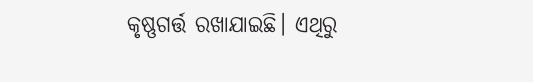କୃଷ୍ଣଗର୍ତ୍ତ ରଖାଯାଇଛି। ଏଥିରୁ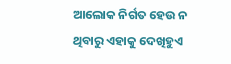ଆଲୋକ ନିର୍ଗତ ହେଉ ନ ଥିବାରୁ ଏହାକୁ ଦେଖିହୁଏ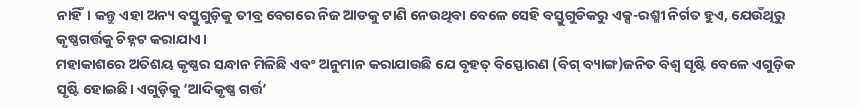ନାହିଁ। କନ୍ତୁ ଏହା ଅନ୍ୟ ବସ୍ତୁଗୁଡ଼ିକୁ ତୀବ୍ର ବେଗରେ ନିଜ ଆଡକୁ ଟାଣି ନେଉଥିବା ବେଳେ ସେହି ବସ୍ତୁଗୁଡିକରୁ ଏକ୍ସ-ରଶ୍ମୀ ନିର୍ଗତ ହୁଏ, ଯେଉଁଥିରୁ କୃଷ୍ଣଗର୍ତ୍ତକୁ ଚିହ୍ନଟ କରାଯାଏ।
ମହାକାଶରେ ଅତିଶୟ କୃଷ୍ଣର ସନ୍ଧାନ ମିଳିଛି ଏବଂ ଅନୁମାନ କରାଯାଉଛି ଯେ ବୃହତ୍‌ ବିସ୍ଫୋରଣ (ବିଗ୍‌ ବ୍ୟାଙ୍ଗ)ଜନିତ ବିଶ୍ୱ ସୃଷ୍ଟି ବେଳେ ଏଗୁଡ଼ିକ ସୃଷ୍ଟି ହୋଇଛି। ଏଗୁଡ଼ିକୁ ‘ଆଦିକୃଷ୍ଣ ଗର୍ତ୍ତ’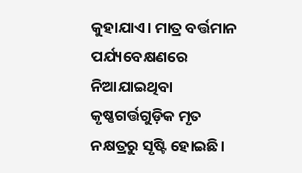କୁହାଯାଏ। ମାତ୍ର ବର୍ତ୍ତମାନ ପର୍ଯ୍ୟବେକ୍ଷଣରେ ନିଆଯାଇଥିବା କୃଷ୍ଣଗର୍ତ୍ତଗୁଡ଼ିକ ମୃତ ନକ୍ଷତ୍ରରୁ ସୃଷ୍ଟି ହୋଇଛି।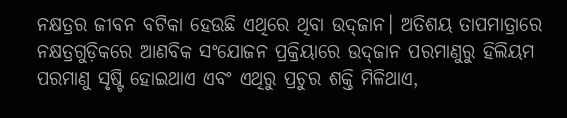ନକ୍ଷତ୍ରର ଜୀବନ ବଟିକା ହେଉଛି ଏଥିରେ ଥିବା ଉଦ୍‌ଜାନ। ଅତିଶୟ ତାପମାତ୍ରାରେ ନକ୍ଷତ୍ରଗୁଡ଼ିକରେ ଆଣବିକ ସଂଯୋଜନ ପ୍ରକ୍ରିୟାରେ ଉଦ୍‌ଜାନ ପରମାଣୁରୁ ହିଲିୟମ ପରମାଣୁ ସୃଷ୍ଟି ହୋଇଥାଏ ଏବଂ ଏଥିରୁ ପ୍ରଚୁର ଶକ୍ତି ମିଳିଥାଏ,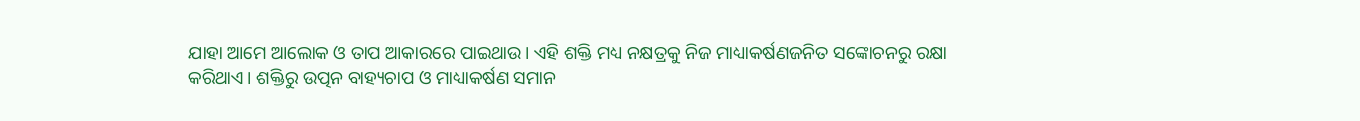ଯାହା ଆମେ ଆଲୋକ ଓ ତାପ ଆକାରରେ ପାଇଥାଉ। ଏହି ଶକ୍ତି ମଧ୍ୟ ନକ୍ଷତ୍ରକୁ ନିଜ ମାଧ୍ୟାକର୍ଷଣଜନିତ ସଙ୍କୋଚନରୁ ରକ୍ଷା କରିଥାଏ। ଶକ୍ତିରୁ ଉତ୍ପନ ବାହ୍ୟଚାପ ଓ ମାଧ୍ୟାକର୍ଷଣ ସମାନ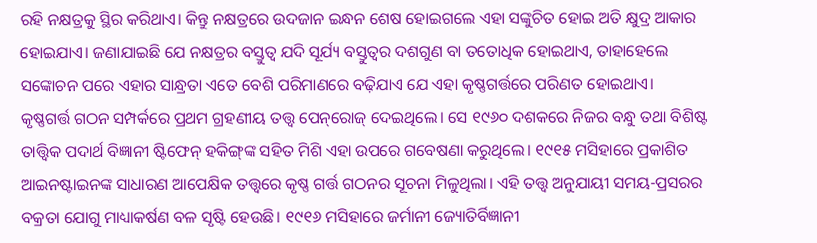ରହି ନକ୍ଷତ୍ରକୁ ସ୍ଥିର କରିଥାଏ। କିନ୍ତୁ ନକ୍ଷତ୍ରରେ ଉଦଜାନ ଇନ୍ଧନ ଶେଷ ହୋଇଗଲେ ଏହା ସଙ୍କୁଚିତ ହୋଇ ଅତି କ୍ଷୁଦ୍ର ଆକାର ହୋଇଯାଏ। ଜଣାଯାଇଛି ଯେ ନକ୍ଷତ୍ରର ବସ୍ତୁତ୍ୱ ଯଦି ସୂର୍ଯ୍ୟ ବସ୍ତୁତ୍ୱର ଦଶଗୁଣ ବା ତତୋଧିକ ହୋଇଥାଏ, ତାହାହେଲେ ସଙ୍କୋଚନ ପରେ ଏହାର ସାନ୍ଧ୍ରତା ଏତେ ବେଶି ପରିମାଣରେ ବଢ଼ିଯାଏ ଯେ ଏହା କୃଷ୍ଣଗର୍ତ୍ତରେ ପରିଣତ ହୋଇଥାଏ।
କୃଷ୍ଣଗର୍ତ୍ତ ଗଠନ ସମ୍ପର୍କରେ ପ୍ରଥମ ଗ୍ରହଣୀୟ ତତ୍ତ୍ୱ ପେନ୍‌ରୋଜ୍‌ ଦେଇଥିଲେ। ସେ ୧୯୬୦ ଦଶକରେ ନିଜର ବନ୍ଧୁ ତଥା ବିଶିଷ୍ଟ ତାତ୍ତ୍ୱିକ ପଦାର୍ଥ ବିଜ୍ଞାନୀ ଷ୍ଟିଫେନ୍‌ ହକିଙ୍ଗ୍‌ଙ୍କ ସହିତ ମିଶି ଏହା ଉପରେ ଗବେଷଣା କରୁଥିଲେ। ୧୯୧୫ ମସିହାରେ ପ୍ରକାଶିତ ଆଇନଷ୍ଟାଇନଙ୍କ ସାଧାରଣ ଆପେକ୍ଷିକ ତତ୍ତ୍ୱରେ କୃଷ୍ଣ ଗର୍ତ୍ତ ଗଠନର ସୂଚନା ମିଳୁଥିଲା। ଏହି ତତ୍ତ୍ୱ ଅନୁଯାୟୀ ସମୟ-ପ୍ରସରର ବକ୍ରତା ଯୋଗୁ ମାଧ୍ୟାକର୍ଷଣ ବଳ ସୃଷ୍ଟି ହେଉଛି। ୧୯୧୬ ମସିହାରେ ଜର୍ମାନୀ ଜ୍ୟୋତିର୍ବିଜ୍ଞାନୀ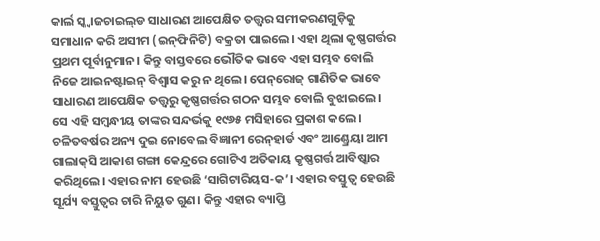କାର୍ଲ ସ୍କ୍ବାଜଚାଇଲ୍‌ଡ ସାଧାରଣ ଆପେକ୍ଷିତ ତତ୍ତ୍ୱର ସମୀକରଣଗୁଡ଼ିକୁ ସମାଧାନ କରି ଅସୀମ (ଇନ୍‌ଫିନିଟି) ବକ୍ରତା ପାଇଲେ। ଏହା ଥିଲା କୃଷ୍ଣଗର୍ତ୍ତର ପ୍ରଥମ ପୂର୍ବାନୁମାନ। କିନ୍ତୁ ବାସ୍ତବରେ ଭୌତିକ ଭାବେ ଏହା ସମ୍ଭବ ବୋଲି ନିଜେ ଆଇନଷ୍ଟାଇନ୍‌ ବିଶ୍ୱାସ କରୁ ନ ଥିଲେ। ପେନ୍‌ରୋଜ୍‌ ଗାଣିତିକ ଭାବେ ସାଧାରଣ ଆପେକ୍ଷିକ ତତ୍ତ୍ୱରୁ କୃଷ୍ଣଗର୍ତ୍ତର ଗଠନ ସମ୍ଭବ ବୋଲି ବୁଝାଇଲେ। ସେ ଏହି ସମ୍ବନ୍ଧୀୟ ତାଙ୍କର ସନ୍ଦର୍ଭକୁ ୧୯୬୫ ମସିହାରେ ପ୍ରକାଶ କଲେ।
ଚଳିତବର୍ଷର ଅନ୍ୟ ଦୁଇ ନୋବେଲ ବିଜ୍ଞାନୀ ରେନ୍‌ହାର୍ଡ ଏବଂ ଆଣ୍ଡ୍ରେୟା ଆମ ଗାଲାକ୍‌ସି ଆକାଶ ଗଙ୍ଗା କେନ୍ଦ୍ରରେ ଗୋଟିଏ ଅତିକାୟ କୃଷ୍ଣଗର୍ତ୍ତ ଆବିଷ୍କାର କରିଥିଲେ। ଏହାର ନାମ ହେଉଛି ‘ସାଗିଟାରିୟସ-କ’। ଏହାର ବସ୍ତୁତ୍ୱ ହେଉଛି ସୂର୍ଯ୍ୟ ବସ୍ତୁତ୍ୱର ଚାରି ନିୟୁତ ଗୁଣ। କିନ୍ତୁ ଏହାର ବ୍ୟାପ୍ତି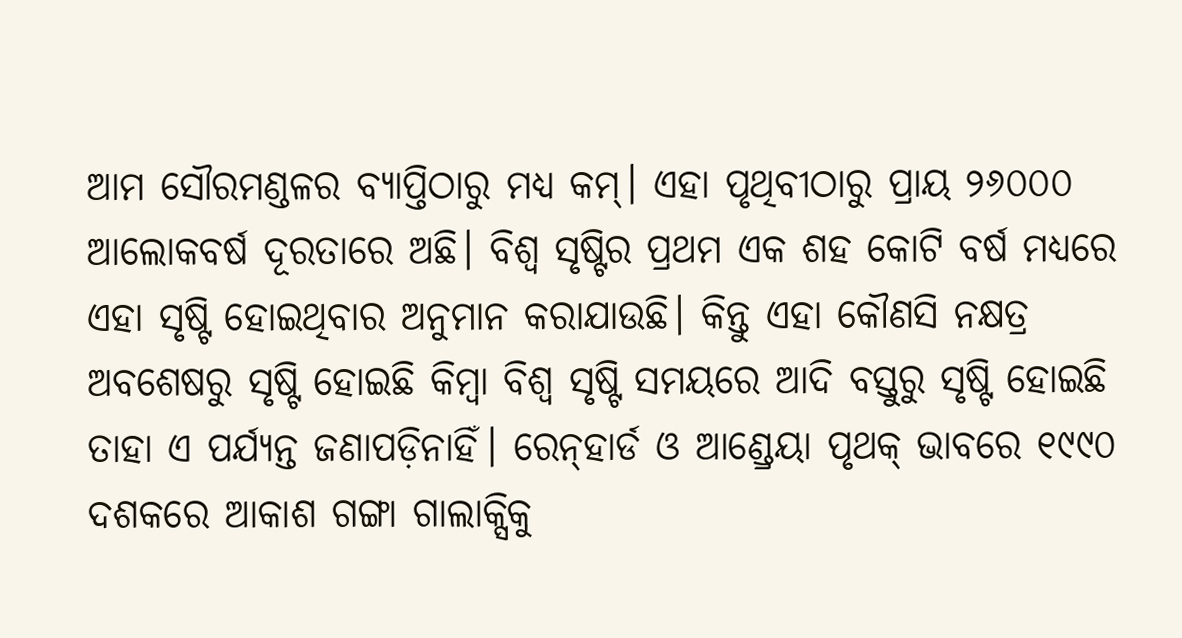ଆମ ସୌରମଣ୍ଡଳର ବ୍ୟାପ୍ତିଠାରୁ ମଧ୍ୟ କମ୍‌। ଏହା ପୃଥିବୀଠାରୁ ପ୍ରାୟ ୨୬୦୦୦ ଆଲୋକବର୍ଷ ଦୂରତାରେ ଅଛି। ବିଶ୍ୱ ସୃଷ୍ଟିର ପ୍ରଥମ ଏକ ଶହ କୋଟି ବର୍ଷ ମଧ୍ୟରେ ଏହା ସୃଷ୍ଟି ହୋଇଥିବାର ଅନୁମାନ କରାଯାଉଛି। କିନ୍ତୁ ଏହା କୌଣସି ନକ୍ଷତ୍ର ଅବଶେଷରୁ ସୃଷ୍ଟି ହୋଇଛି କିମ୍ବା ବିଶ୍ୱ ସୃଷ୍ଟି ସମୟରେ ଆଦି ବସ୍ତୁରୁ ସୃଷ୍ଟି ହୋଇଛି ତାହା ଏ ପର୍ଯ୍ୟନ୍ତ ଜଣାପଡ଼ିନାହିଁ। ରେନ୍‌ହାର୍ଡ ଓ ଆଣ୍ଡ୍ରେୟା ପୃଥକ୍‌ ଭାବରେ ୧୯୯୦ ଦଶକରେ ଆକାଶ ଗଙ୍ଗା ଗାଲାକ୍ସିକୁ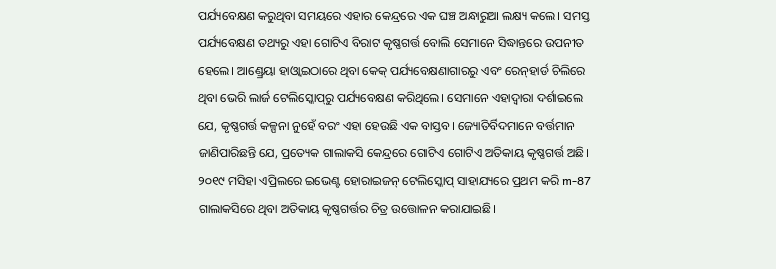ପର୍ଯ୍ୟବେକ୍ଷଣ କରୁଥିବା ସମୟରେ ଏହାର କେନ୍ଦ୍ରରେ ଏକ ଘଞ୍ଚ ଅନ୍ଧାରୁଆ ଲକ୍ଷ୍ୟ କଲେ। ସମସ୍ତ ପର୍ଯ୍ୟବେକ୍ଷଣ ତଥ୍ୟରୁ ଏହା ଗୋଟିଏ ବିରାଟ କୃଷ୍ଣଗର୍ତ୍ତ ବୋଲି ସେମାନେ ସିଦ୍ଧାନ୍ତରେ ଉପନୀତ ହେଲେ। ଆଣ୍ଡ୍ରେୟା ହାଓ୍ବାଇଠାରେ ଥିବା କେକ୍‌ ପର୍ଯ୍ୟବେକ୍ଷଣାଗାରରୁ ଏବଂ ରେନ୍‌ହାର୍ଡ ଚିଲିରେ ଥିବା ଭେରି ଲାର୍ଜ ଟେଲିସ୍କୋପ୍‌ରୁ ପର୍ଯ୍ୟବେକ୍ଷଣ କରିଥିଲେ। ସେମାନେ ଏହାଦ୍ୱାରା ଦର୍ଶାଇଲେ ଯେ, କୃଷ୍ଣଗର୍ତ୍ତ କଳ୍ପନା ନୁହେଁ ବରଂ ଏହା ହେଉଛି ଏକ ବାସ୍ତବ। ଜ୍ୟୋତିର୍ବିଦମାନେ ବର୍ତ୍ତମାନ ଜାଣିପାରିଛନ୍ତି ଯେ, ପ୍ରତ୍ୟେକ ଗାଲାକସି କେନ୍ଦ୍ରରେ ଗୋଟିଏ ଗୋଟିଏ ଅତିକାୟ କୃଷ୍ଣଗର୍ତ୍ତ ଅଛି। ୨୦୧୯ ମସିହା ଏପ୍ରିଲରେ ଇଭେଣ୍ଟ ହୋରାଇଜନ୍‌ ଟେଲିସ୍କୋପ୍‌ ସାହାଯ୍ୟରେ ପ୍ରଥମ କରି m-87 ଗାଲାକସିରେ ଥିବା ଅତିକାୟ କୃଷ୍ଣଗର୍ତ୍ତର ଚିତ୍ର ଉତ୍ତୋଳନ କରାଯାଇଛି।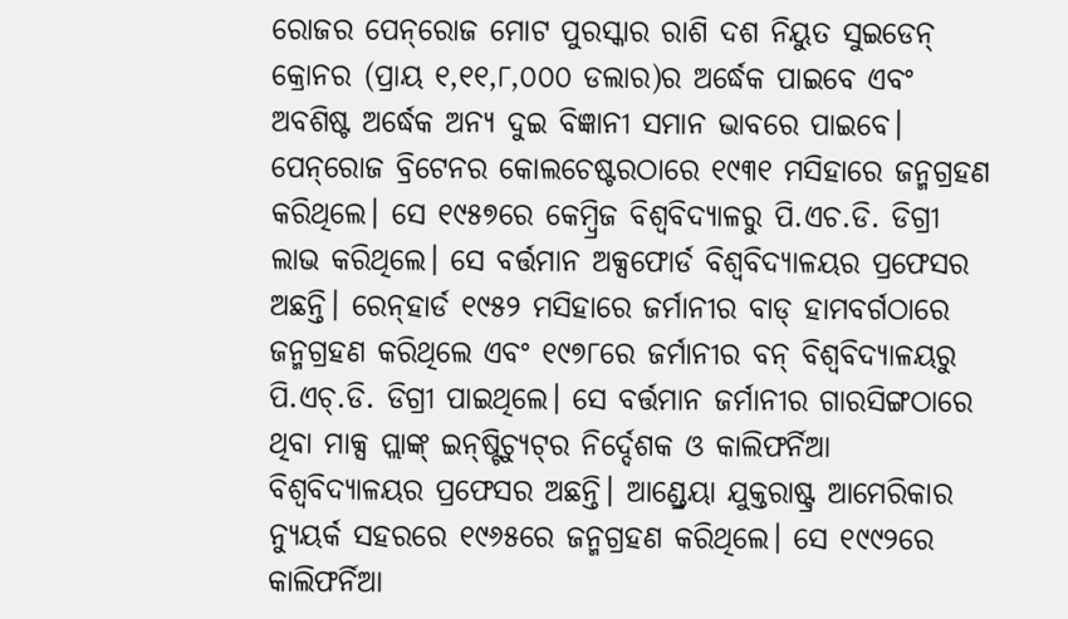ରୋଜର ପେନ୍‌ରୋଜ ମୋଟ ପୁରସ୍କାର ରାଶି ଦଶ ନିୟୁତ ସୁଇଡେନ୍‌ କ୍ରୋନର (ପ୍ରାୟ ୧,୧୧,୮,୦୦୦ ଡଲାର)ର ଅର୍ଦ୍ଧେକ ପାଇବେ ଏବଂ ଅବଶିଷ୍ଟ ଅର୍ଦ୍ଧେକ ଅନ୍ୟ ଦୁଇ ବିଜ୍ଞାନୀ ସମାନ ଭାବରେ ପାଇବେ। ପେନ୍‌ରୋଜ ବ୍ରିଟେନର କୋଲଚେଷ୍ଟରଠାରେ ୧୯୩୧ ମସିହାରେ ଜନ୍ମଗ୍ରହଣ କରିଥିଲେ। ସେ ୧୯୫୭ରେ କେମ୍ବ୍ରିଜ ବିଶ୍ୱବିଦ୍ୟାଳରୁ ପି.ଏଚ.ଡି. ଡିଗ୍ରୀ ଲାଭ କରିଥିଲେ। ସେ ବର୍ତ୍ତମାନ ଅକ୍ସଫୋର୍ଡ ବିଶ୍ୱବିଦ୍ୟାଳୟର ପ୍ରଫେସର ଅଛନ୍ତି। ରେନ୍‌ହାର୍ଡ ୧୯୫୨ ମସିହାରେ ଜର୍ମାନୀର ବାଡ୍‌ ହାମବର୍ଗଠାରେ ଜନ୍ମଗ୍ରହଣ କରିଥିଲେ ଏବଂ ୧୯୭୮ରେ ଜର୍ମାନୀର ବନ୍‌ ବିଶ୍ୱବିଦ୍ୟାଳୟରୁ ପି.ଏଚ୍‌.ଡି. ଡିଗ୍ରୀ ପାଇଥିଲେ। ସେ ବର୍ତ୍ତମାନ ଜର୍ମାନୀର ଗାରସିଙ୍ଗଠାରେ ଥିବା ମାକ୍ସ ପ୍ଲାଙ୍କ୍‌ ଇନ୍‌ଷ୍ଟିଚ୍ୟୁଟ୍‌ର ନିର୍ଦ୍ଦେଶକ ଓ କାଲିଫର୍ନିଆ ବିଶ୍ୱବିଦ୍ୟାଳୟର ପ୍ରଫେସର ଅଛନ୍ତି। ଆଣ୍ଡ୍ରେୟା ଯୁକ୍ତରାଷ୍ଟ୍ର ଆମେରିକାର ନ୍ୟୁୟର୍କ ସହରରେ ୧୯୬୫ରେ ଜନ୍ମଗ୍ରହଣ କରିଥିଲେ। ସେ ୧୯୯୨ରେ କାଲିଫର୍ନିଆ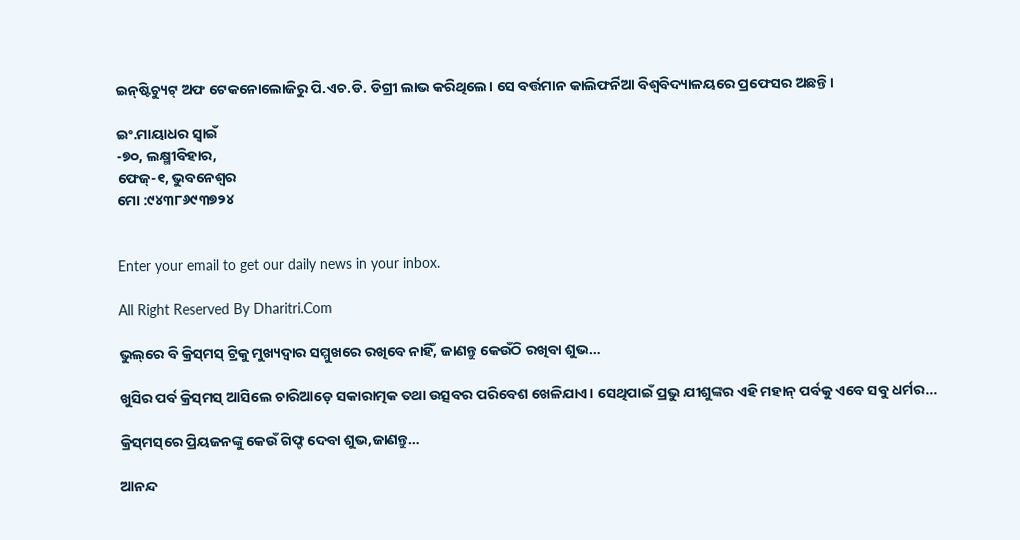ଇନ୍‌ଷ୍ଟିଚ୍ୟୁଟ୍‌ ଅଫ ଟେକନୋଲୋଜିରୁ ପି.ଏଚ.ଡି. ଡିଗ୍ରୀ ଲାଭ କରିଥିଲେ। ସେ ବର୍ତ୍ତମାନ କାଲିଫର୍ନିଆ ବିଶ୍ୱବିଦ୍ୟାଳୟରେ ପ୍ରଫେସର ଅଛନ୍ତି।

ଇଂ.ମାୟାଧର ସ୍ବାଇଁ
-୭୦, ଲକ୍ଷ୍ମୀବିହାର,
ଫେଜ୍‌-୧, ଭୁବନେଶ୍ୱର
ମୋ :୯୪୩୮୬୯୩୭୨୪


Enter your email to get our daily news in your inbox.

All Right Reserved By Dharitri.Com

ଭୁଲ୍‌ରେ ବି କ୍ରିସ୍‌ମସ୍‌ ଟ୍ରିକୁ ମୁଖ୍ୟଦ୍ୱାର ସମ୍ମୁଖରେ ରଖିବେ ନାହିଁ, ଜାଣନ୍ତୁ କେଉଁଠି ରଖିବା ଶୁଭ…

ଖୁସିର ପର୍ବ କ୍ରିସ୍‌ମସ୍‌ ଆସିଲେ ଚାରିଆଡ଼େ ସକାରାତ୍ମକ ତଥା ଉତ୍ସବର ପରିବେଶ ଖେଳିଯାଏ। ସେଥିପାଇଁ ପ୍ରଭୁ ଯୀଶୁଙ୍କର ଏହି ମହାନ୍‌ ପର୍ବକୁ ଏବେ ସବୁ ଧର୍ମର...

କ୍ରିସ୍‌ମସ୍‌ରେ ପ୍ରିୟଜନଙ୍କୁ କେଉଁ ଗିଫ୍ଟ ଦେବା ଶୁଭ,ଜାଣନ୍ତୁ…

ଆନନ୍ଦ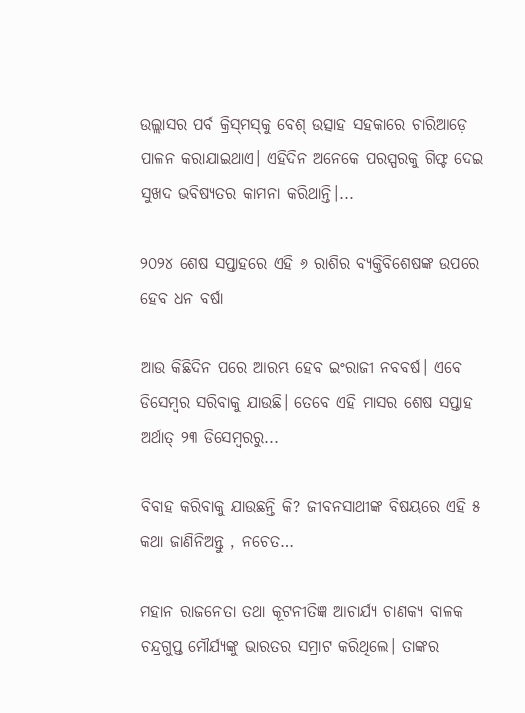ଉଲ୍ଲାସର ପର୍ବ କ୍ରିସ୍‌ମସ୍‌କୁ ବେଶ୍‌ ଉତ୍ସାହ ସହକାରେ ଚାରିଆଡ଼େ ପାଳନ କରାଯାଇଥାଏ। ଏହିଦିନ ଅନେକେ ପରସ୍ପରକୁ ଗିଫ୍ଟ ଦେଇ ସୁଖଦ ଭବିଷ୍ୟତର କାମନା କରିଥାନ୍ତି।...

୨୦୨୪ ଶେଷ ସପ୍ତାହରେ ଏହି ୬ ରାଶିର ବ୍ୟକ୍ତିବିଶେଷଙ୍କ ଉପରେ ହେବ ଧନ ବର୍ଷା

ଆଉ କିଛିଦିନ ପରେ ଆରମ୍ଭ ହେବ ଇଂରାଜୀ ନବବର୍ଷ। ଏବେ ଡିସେମ୍ବର ସରିବାକୁ ଯାଉଛି। ତେବେ ଏହି ମାସର ଶେଷ ସପ୍ତାହ ଅର୍ଥାତ୍‌ ୨୩ ଡିସେମ୍ବରରୁ...

ବିବାହ କରିବାକୁ ଯାଉଛନ୍ତି କି? ଜୀବନସାଥୀଙ୍କ ବିଷୟରେ ଏହି ୫ କଥା ଜାଣିନିଅନ୍ତୁ , ନଚେତ…

ମହାନ ରାଜନେତା ତଥା କୂଟନୀତିଜ୍ଞ ଆଚାର୍ଯ୍ୟ ଚାଣକ୍ୟ ବାଳକ ଚନ୍ଦ୍ରଗୁପ୍ତ ମୌର୍ଯ୍ୟଙ୍କୁ ଭାରତର ସମ୍ରାଟ କରିଥିଲେ। ତାଙ୍କର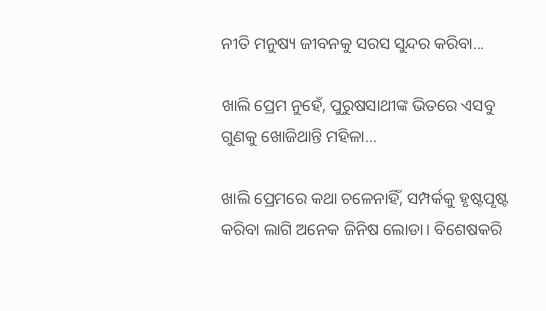ନୀତି ମନୁଷ୍ୟ ଜୀବନକୁ ସରସ ସୁନ୍ଦର କରିବା...

ଖାଲି ପ୍ରେମ ନୁହେଁ, ପୁରୁଷସାଥୀଙ୍କ ଭିତରେ ଏସବୁ ଗୁଣକୁ ଖୋଜିଥାନ୍ତି ମହିଳା…

ଖାଲି ପ୍ରେମରେ କଥା ଚଳେନାହିଁ, ସମ୍ପର୍କକୁ ହୃଷ୍ଟପୃଷ୍ଟ କରିବା ଲାଗି ଅନେକ ଜିନିଷ ଲୋଡା। ବିଶେଷକରି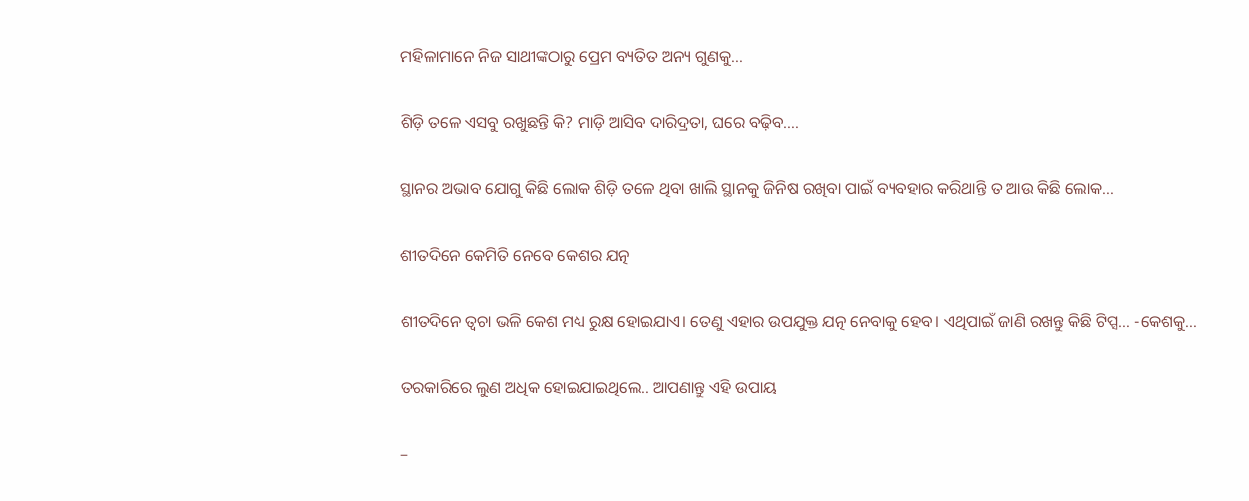ମହିଳାମାନେ ନିଜ ସାଥୀଙ୍କଠାରୁ ପ୍ରେମ ବ୍ୟତିତ ଅନ୍ୟ ଗୁଣକୁ...

ଶିଡ଼ି ତଳେ ଏସବୁ ରଖୁଛନ୍ତି କି? ମାଡ଼ି ଆସିବ ଦାରିଦ୍ରତା, ଘରେ ବଢ଼ିବ….

ସ୍ଥାନର ଅଭାବ ଯୋଗୁ କିଛି ଲୋକ ଶିଡ଼ି ତଳେ ଥିବା ଖାଲି ସ୍ଥାନକୁ ଜିନିଷ ରଖିବା ପାଇଁ ବ୍ୟବହାର କରିଥାନ୍ତି ତ ଆଉ କିଛି ଲୋକ...

ଶୀତଦିନେ କେମିତି ନେବେ କେଶର ଯତ୍ନ

ଶୀତଦିନେ ତ୍ୱଚା ଭଳି କେଶ ମଧ୍ୟ ରୁକ୍ଷ ହୋଇଯାଏ। ତେଣୁ ଏହାର ଉପଯୁକ୍ତ ଯତ୍ନ ନେବାକୁ ହେବ। ଏଥିପାଇଁ ଜାଣି ରଖନ୍ତୁ କିଛି ଟିପ୍ସ… -କେଶକୁ...

ତରକାରିରେ ଲୁଣ ଅଧିକ ହୋଇଯାଇଥିଲେ.. ଆପଣାନ୍ତୁ ଏହି ଉପାୟ

–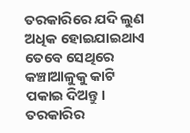ତରକାରିରେ ଯଦି ଲୁଣ ଅଧିକ ହୋଇଯାଇଥାଏ ତେବେ ସେଥିରେ କଞ୍ଚାଆଳୁକୁ କାଟି ପକାଇ ଦିଅନ୍ତୁ। ତରକାରିର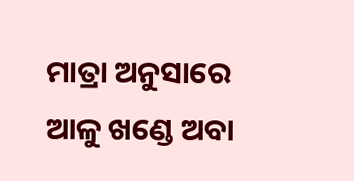ମାତ୍ରା ଅନୁସାରେ ଆଳୁ ଖଣ୍ଡେ ଅବା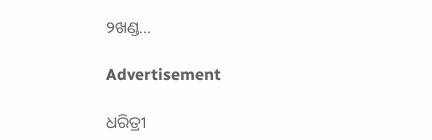୨ଖଣ୍ଡ...

Advertisement

ଧରିତ୍ରୀ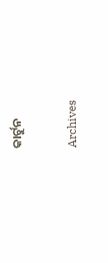କାର୍ଟୁନ

Archives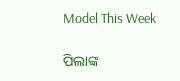Model This Week

ପିଲାଙ୍କ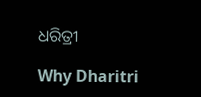ଧରିତ୍ରୀ

Why Dharitri